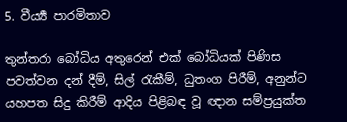5. වීර්‍ය්‍ය පාරමිතාව

තුන්තරා බෝධිය අතුරෙන් එක් බෝධියක් පිණිස පවත්වන දන් දීම්, සිල් ‍රැකීම්, ධුතංග පිරීම්, අනුන්ට යහපත සිදු කිරීම් ආදිය පිළිබඳ වූ ඥාන සම්ප්‍රයුක්ත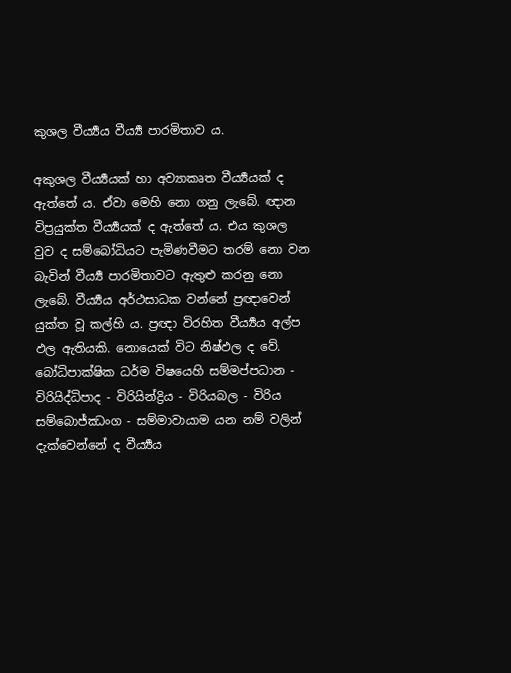කුශල වීර්‍ය්‍යය වීර්‍ය්‍ය පාරමිතාව ය.

අකුශල වීර්‍ය්‍යයක් හා අව්‍යාකෘත වීර්‍ය්‍යයක් ද ඇත්තේ ය. ඒවා මෙහි නො ගනු ලැබේ. ඥාන විප්‍රයුක්ත වීර්‍ය්‍යයක් ද ඇත්තේ ය. එය කුශල වුව ද සම්බෝධියට පැමිණවීමට තරම් නො වන බැවින් වීර්‍ය්‍ය පාරමිතාවට ඇතුළු කරනු නො ලැබේ. වීර්‍ය්‍යය අර්ථසාධක වන්නේ ප්‍රඥාවෙන් යුක්ත වූ කල්හි ය. ප්‍රඥා විරහිත වීර්‍ය්‍යය අල්ප ඵල ඇතියකි. නොයෙක් විට නිෂ්ඵල ද වේ. බෝධිපාක්ෂික ධර්ම විෂයෙහි සම්මප්පධාන - විරියිද්ධිපාද - විරියින්ද්‍රිය - විරියබල - විරිය සම්බොජ්ඣංග - සම්මාවායාම යන නම් වලින් දැක්වෙන්නේ ද වීර්‍ය්‍යය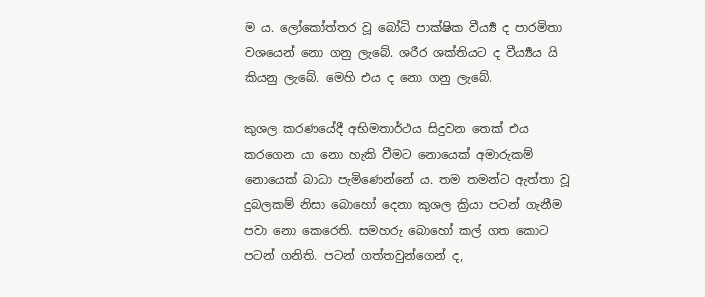ම ය. ලෝකෝත්තර වූ බෝධි පාක්ෂික වීර්‍ය්‍ය ද පාරමිතා වශයෙන් නො ගනු ලැබේ. ශරීර ශක්තියට ද වීර්‍ය්‍යය යි කියනු ලැබේ. මෙහි එය ද නො ගනු ලැබේ.

කුශල කරණයේදී අභිමතාර්ථය සිදුවන තෙක් එය කරගෙන යා නො හැකි වීමට නොයෙක් අමාරුකම් නොයෙක් බාධා පැමිණෙන්නේ ය. තම තමන්ට ඇත්තා වූ දුබලකම් නිසා බොහෝ දෙනා කුශල ක්‍රියා පටන් ගැනීම පවා නො කෙරෙති. සමහරු බොහෝ කල් ගත කොට පටන් ගනිති. පටන් ගත්තවුන්ගෙන් ද,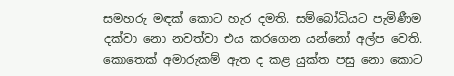සමහරු මඳක් කොට හැර දමති. සම්බෝධියට පැමිණීම දක්වා නො නවත්වා එය කරගෙන යන්නෝ අල්ප වෙති. කොතෙක් අමාරුකම් ඇත ද කළ යුක්ත පසු නො කොට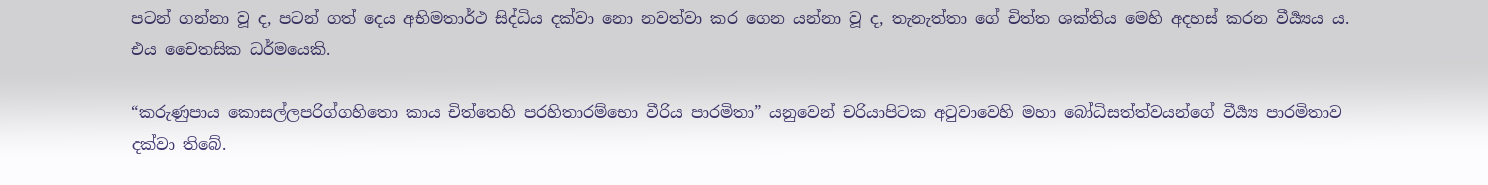පටන් ගන්නා වූ ද, පටන් ගත් දෙය අභිමතාර්ථ සිද්ධිය දක්වා නො නවත්වා කර ගෙන යන්නා වූ ද, තැනැත්තා ගේ චිත්ත ශක්තිය මෙහි අදහස් කරන වීර්‍ය්‍යය ය. එය චෛතසික ධර්මයෙකි.

“කරුණුපාය කොසල්ලපරිග්ගහිතො කාය චිත්තෙහි පරහිතාරම්භො වීරිය පාරමිතා” යනුවෙන් චරියාපිටක අ‍ටුවාවෙහි මහා බෝධිසත්ත්වයන්ගේ වීර්‍ය්‍ය පාරමිතාව දක්වා තිබේ.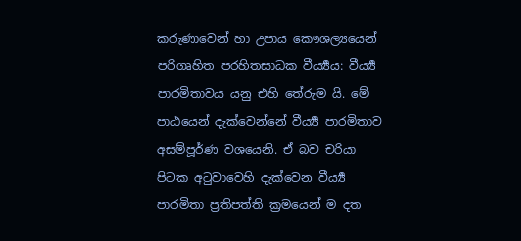කරුණාවෙන් හා උපාය කෞශල්‍යයෙන් පරිගෘහිත පරහිතසාධක වීර්‍ය්‍යය: වීර්‍ය්‍ය පාරමිතාවය යනු එහි තේරුම යි. මේ පාඨයෙන් දැක්වෙන්නේ වීර්‍ය්‍ය පාරමිතාව අසම්පූර්ණ වශයෙනි. ඒ බව චරියා පිටක අ‍ටුවාවෙහි දැක්වෙන වීර්‍ය්‍ය පාරමිතා ප්‍රතිපත්ති ක්‍රමයෙන් ම දත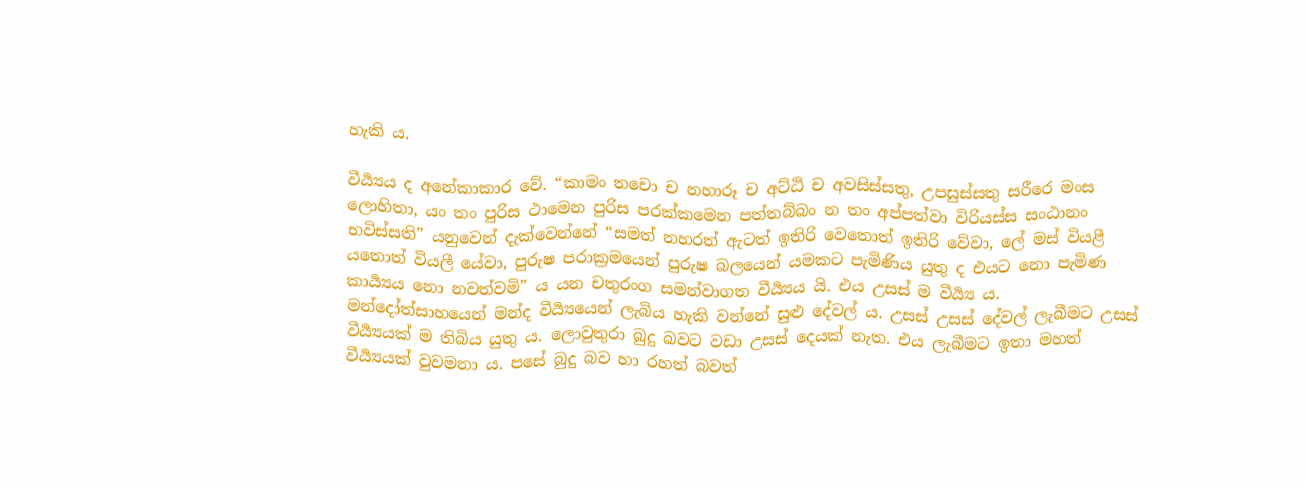හැකි ය.

වීර්‍ය්‍යය ද අනේකාකාර වේ. “කාමං තචො ච නහාරූ ච අට්ඨි ච අවසිස්සතු, උපසුස්සතු සරීරෙ මංස ලොහිතා, යං තං පුරිස ථාමෙන පුරිස පරක්කමෙන පත්තබ්බං න තං අප්පත්වා විරියස්ස සංඨානං භවිස්සති” යනුවෙන් දැක්වෙන්නේ “සමත් නහරත් ඇටත් ඉතිරි වෙතොත් ඉතිරි වේවා, ලේ මස් වියළී යතොත් වියලී යේවා, පුරුෂ පරාක්‍රමයෙන් පුරුෂ බලයෙන් යමකට පැමිණිය යුතු ද එයට නො පැමිණ කාර්‍ය්‍යය නො නවත්වමි” ය යන චතුරංග සමන්වාගත වීර්‍ය්‍යය යි. එය උසස් ම වීර්‍ය්‍ය ය. මන්දෝත්සාහයෙන් මන්ද වීර්‍ය්‍යයෙන් ලැබිය හැකි වන්නේ සුළු දේවල් ය. උසස් උසස් දේවල් ලැබීමට උසස් වීර්‍ය්‍යයක් ම තිබිය යුතු ය. ලොවුතුරා බුදු බවට වඩා උසස් දෙයක් නැත. එය ලැබීමට ඉතා මහත් වීර්‍ය්‍යයක් වුවමනා ය. පසේ බුදු බව හා රහත් බවත්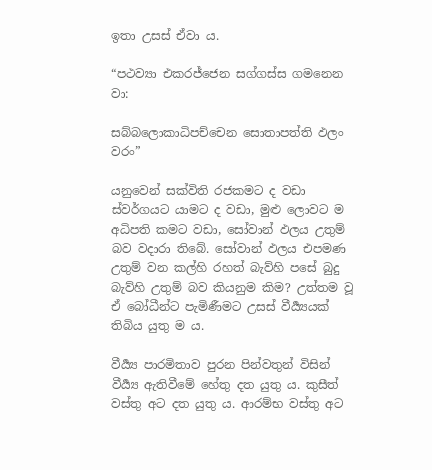ඉතා උසස් ඒවා ය.

“පථව්‍යා එකරජ්ජෙන සග්ගස්ස ගමනෙන වා:

සබ්බලොකාධිපච්චෙන සොතාපත්ති ඵලං වරං”

යනුවෙන් සක්විති රජකමට ද වඩා ස්වර්ගයට යාමට ද වඩා, මුළු ලොවට ම අධිපති කමට වඩා, සෝවාන් ඵලය උතුම් බව වදාරා තිබේ. සෝවාන් ඵලය එපමණ උතුම් වන කල්හි රහත් බැව්හි පසේ බුදු බැව්හි උතුම් බව කියනුම කිම? උත්තම වූ ඒ බෝධීන්ට පැමිණීමට උසස් වීර්‍ය්‍යයක් තිබිය යුතු ම ය.

වීර්‍ය්‍ය පාරමිතාව පුරන පින්වතුන් විසින් වීර්‍ය්‍ය ඇතිවීමේ හේතු දත යුතු ය. කුසීත් වස්තු අට දත යුතු ය. ආරම්භ වස්තු අට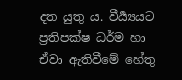දත යුතු ය. වීර්‍ය්‍යයට ප්‍රතිපක්ෂ ධර්ම හා ඒවා ඇතිවීමේ හේතු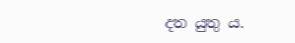දත යුතු ය.